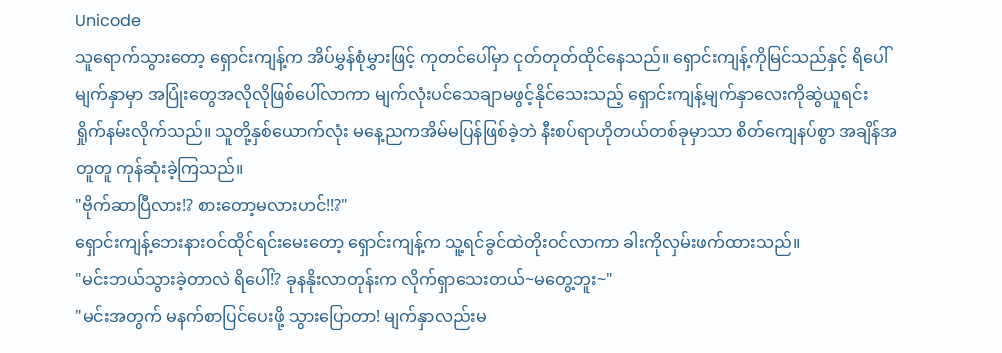Unicode
သူရောက်သွားတော့ ရှောင်းကျန့်က အိပ်မွှန်စုံမွှားဖြင့် ကုတင်ပေါ်မှာ ငုတ်တုတ်ထိုင်နေသည်။ ရှောင်းကျန့်ကိုမြင်သည်နှင့် ရိပေါ်မျက်နှာမှာ အပြုံးတွေအလိုလိုဖြစ်ပေါ်လာကာ မျက်လုံးပင်သေချာမဖွင့်နိုင်သေးသည့် ရှောင်းကျန့်မျက်နှာလေးကိုဆွဲယူရင်း ရှိုက်နမ်းလိုက်သည်။ သူတို့နှစ်ယောက်လုံး မနေ့ညကအိမ်မပြန်ဖြစ်ခဲ့ဘဲ နီးစပ်ရာဟိုတယ်တစ်ခုမှာသာ စိတ်ကျေနပ်စွာ အချိန်အတူတူ ကုန်ဆုံးခဲ့ကြသည်။
"ဗိုက်ဆာပြီလား!? စားတော့မလားဟင်!!?"
ရှောင်းကျန့်ဘေးနားဝင်ထိုင်ရင်းမေးတော့ ရှောင်းကျန့်က သူ့ရင်ခွင်ထဲတိုးဝင်လာကာ ခါးကိုလှမ်းဖက်ထားသည်။
"မင်းဘယ်သွားခဲ့တာလဲ ရိပေါ်!? ခုနနိုးလာတုန်းက လိုက်ရှာသေးတယ်~မတွေ့ဘူး~"
"မင်းအတွက် မနက်စာပြင်ပေးဖို့ သွားပြောတာ! မျက်နှာလည်းမ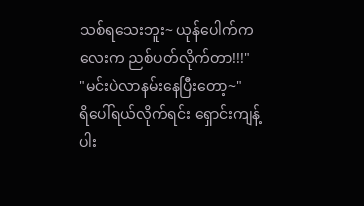သစ်ရသေးဘူး~ ယုန်ပေါက်ကလေးက ညစ်ပတ်လိုက်တာ!!!"
"မင်းပဲလာနမ်းနေပြီးတော့~"
ရိပေါ်ရယ်လိုက်ရင်း ရှောင်းကျန့်ပါး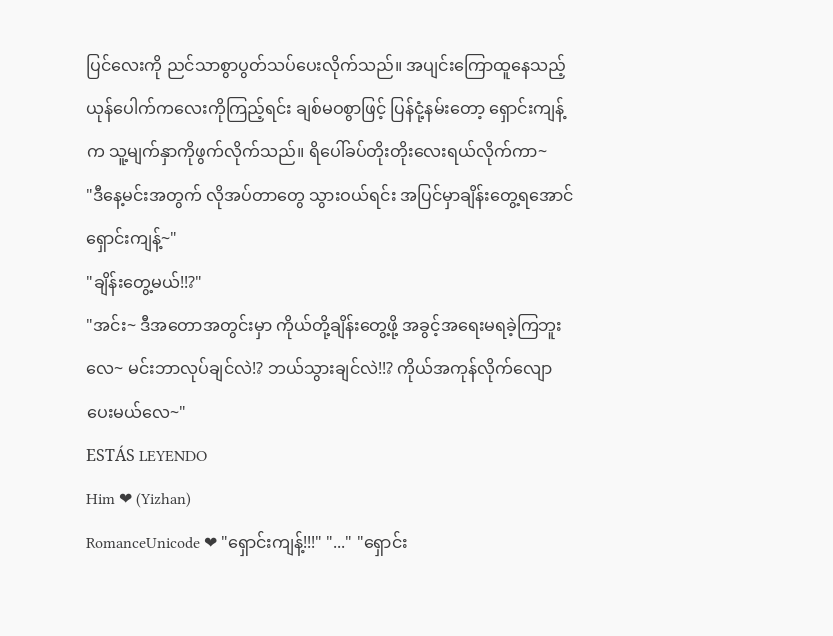ပြင်လေးကို ညင်သာစွာပွတ်သပ်ပေးလိုက်သည်။ အပျင်းကြောထူနေသည့် ယုန်ပေါက်ကလေးကိုကြည့်ရင်း ချစ်မဝစွာဖြင့် ပြန်ငုံ့နမ်းတော့ ရှောင်းကျန့်က သူ့မျက်နှာကိုဖွက်လိုက်သည်။ ရိပေါ်ခပ်တိုးတိုးလေးရယ်လိုက်ကာ~
"ဒီနေ့မင်းအတွက် လိုအပ်တာတွေ သွားဝယ်ရင်း အပြင်မှာချိန်းတွေ့ရအောင် ရှောင်းကျန့်~"
"ချိန်းတွေ့မယ်!!?"
"အင်း~ ဒီအတောအတွင်းမှာ ကိုယ်တို့ချိန်းတွေ့ဖို့ အခွင့်အရေးမရခဲ့ကြဘူးလေ~ မင်းဘာလုပ်ချင်လဲ!? ဘယ်သွားချင်လဲ!!? ကိုယ်အကုန်လိုက်လျောပေးမယ်လေ~"
ESTÁS LEYENDO
Him ❤ (Yizhan)
RomanceUnicode ❤ "ရှောင်းကျန့်!!!" "..." "ရှောင်း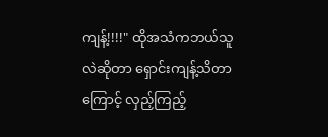ကျန့်!!!!" ထိုအသံကဘယ်သူလဲဆိုတာ ရှောင်းကျန့်သိတာကြောင့် လှည့်ကြည့်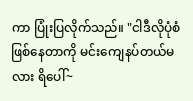ကာ ပြုံးပြလိုက်သည်။ "ငါဒီလိုပုံစံဖြစ်နေတာကို မင်းကျေနပ်တယ်မလား ရိပေါ်~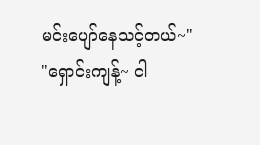မင်းပျော်နေသင့်တယ်~" "ရှောင်းကျန့်~ ငါ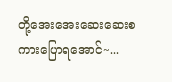တို့အေးအေးဆေးဆေးစကားပြောရအောင်~...